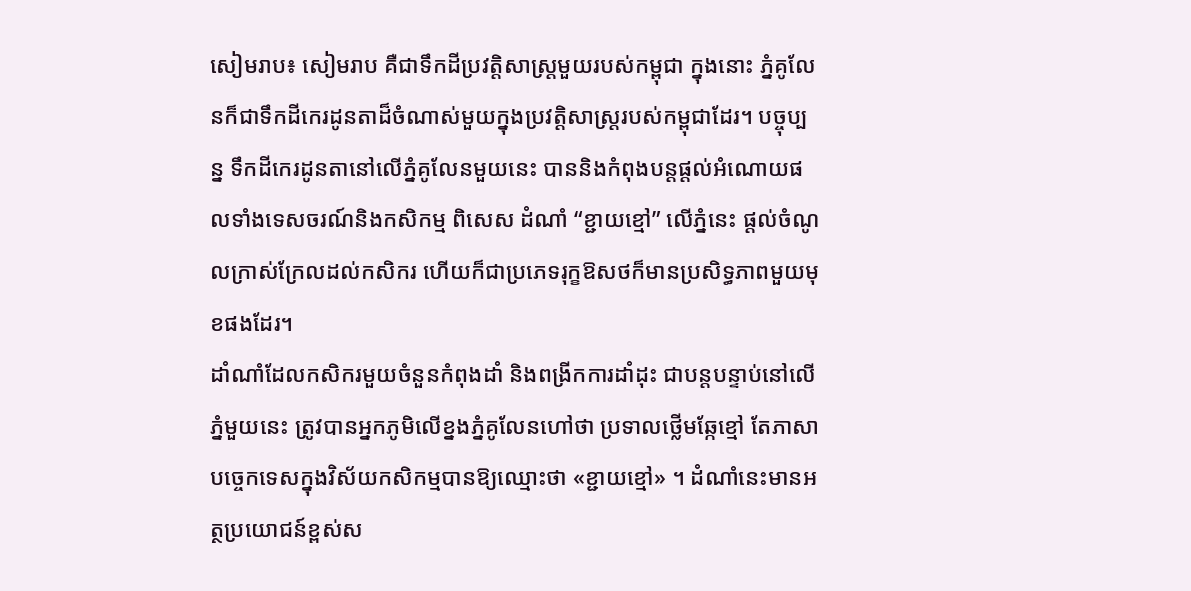សៀមរាប៖ សៀមរាប គឺជាទឹកដីប្រវត្តិសាស្ត្រមួយរបស់កម្ពុជា ក្នុងនោះ ភ្នំគូលែនក៏ជាទឹកដីកេរដូនតាដ៏ចំណាស់មួយក្នុងប្រវត្តិសាស្ត្ររបស់កម្ពុជាដែរ។ បច្ចុប្បន្ន ទឹកដីកេរដូនតានៅលើភ្នំគូលែនមួយនេះ បាននិងកំពុងបន្តផ្ដល់អំណោយផលទាំងទេសចរណ៍និងកសិកម្ម ពិសេស ដំណាំ “ខ្ជាយខ្មៅ” លើភ្នំនេះ ផ្ដល់ចំណូលក្រាស់ក្រែលដល់កសិករ ហើយក៏ជាប្រភេទរុក្ខឱសថក៏មានប្រសិទ្ធភាពមួយមុខផងដែរ។
ដាំណាំដែលកសិករមួយចំនួនកំពុងដាំ និងពង្រីកការដាំដុះ ជាបន្តបន្ទាប់នៅលើភ្នំមួយនេះ ត្រូវបានអ្នកភូមិលើខ្នងភ្នំគូលែនហៅថា ប្រទាលថ្លើមឆ្កែខ្មៅ តែភាសាបច្ចេកទេសក្នុងវិស័យកសិកម្មបានឱ្យឈ្មោះថា «ខ្ជាយខ្មៅ» ។ ដំណាំនេះមានអត្ថប្រយោជន៍ខ្ពស់ស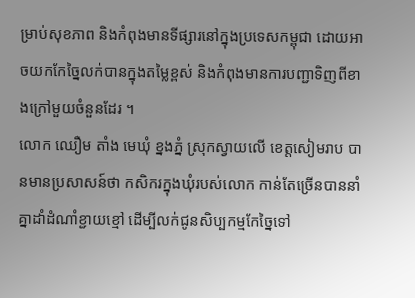ម្រាប់សុខភាព និងកំពុងមានទីផ្សារនៅក្នុងប្រទេសកម្ពុជា ដោយអាចយកកែច្នៃលក់បានក្នុងតម្លៃខ្ពស់ និងកំពុងមានការបញ្ជាទិញពីខាងក្រៅមួយចំនួនដែរ ។
លោក ឈឿម តាំង មេឃុំ ខ្នងភ្នំ ស្រុកស្វាយលើ ខេត្តសៀមរាប បានមានប្រសាសន៍ថា កសិករក្នុងឃុំរបស់លោក កាន់តែច្រើនបាននាំគ្នាដាំដំណាំខ្ជាយខ្មៅ ដើម្បីលក់ជូនសិប្បកម្មកែច្នៃទៅ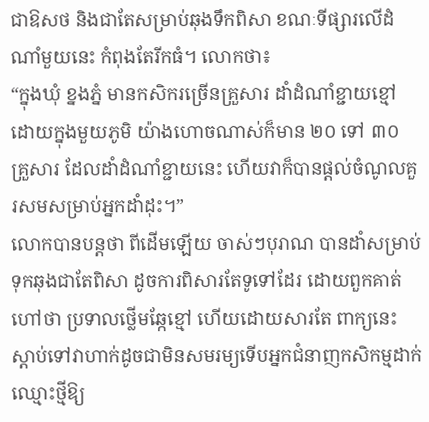ជាឱសថ និងជាតែសម្រាប់ឆុងទឹកពិសា ខណៈទីផ្សារលើដំណាំមួយនេះ កំពុងតែរីកធំ។ លោកថា៖
“ក្នុងឃុំ ខ្នងភ្នំ មានកសិករច្រើនគ្រួសារ ដាំដំណាំខ្ជាយខ្មៅ ដោយក្នុងមួយភូមិ យ៉ាងហោចណាស់ក៏មាន ២០ ទៅ ៣០ គ្រួសារ ដែលដាំដំណាំខ្ជាយនេះ ហើយវាក៏បានផ្ដល់ចំណូលគួរសមសម្រាប់អ្នកដាំដុះ។”
លោកបានបន្តថា ពីដើមឡើយ ចាស់ៗបុរាណ បានដាំសម្រាប់ទុកឆុងជាតែពិសា ដូចការពិសារតែទូទៅដែរ ដោយពួកគាត់ហៅថា ប្រទាលថ្លើមឆ្កែខ្មៅ ហើយដោយសារតែ ពាក្យនេះ ស្ដាប់ទៅវាហាក់ដូចជាមិនសមរម្យទើបអ្នកជំនាញកសិកម្មដាក់ឈ្មោះថ្មីឱ្យ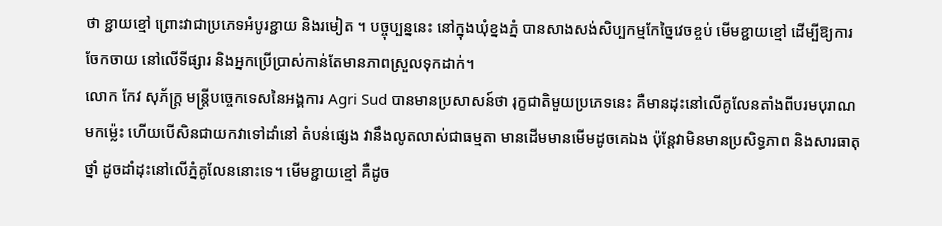ថា ខ្ជាយខ្មៅ ព្រោះវាជាប្រភេទអំបូរខ្ជាយ និងរមៀត ។ បច្ចុប្បន្ននេះ នៅក្នុងឃុំខ្នងភ្នំ បានសាងសង់សិប្បកម្មកែច្នៃវេចខ្ចប់ មើមខ្ជាយខ្មៅ ដើម្បីឱ្យការចែកចាយ នៅលើទីផ្សារ និងអ្នកប្រើប្រាស់កាន់តែមានភាពស្រួលទុកដាក់។
លោក កែវ សុភ័ក្ត្រ មន្ត្រីបច្ចេកទេសនៃអង្គការ Agri Sud បានមានប្រសាសន៍ថា រុក្ខជាតិមួយប្រភេទនេះ គឺមានដុះនៅលើគូលែនតាំងពីបរមបុរាណមកម្ល៉េះ ហើយបើសិនជាយកវាទៅដាំនៅ តំបន់ផ្សេង វានឹងលូតលាស់ជាធម្មតា មានដើមមានមើមដូចគេឯង ប៉ុន្តែវាមិនមានប្រសិទ្ធភាព និងសារធាតុថ្នាំ ដូចដាំដុះនៅលើភ្នំគូលែននោះទេ។ មើមខ្ជាយខ្មៅ គឺដូច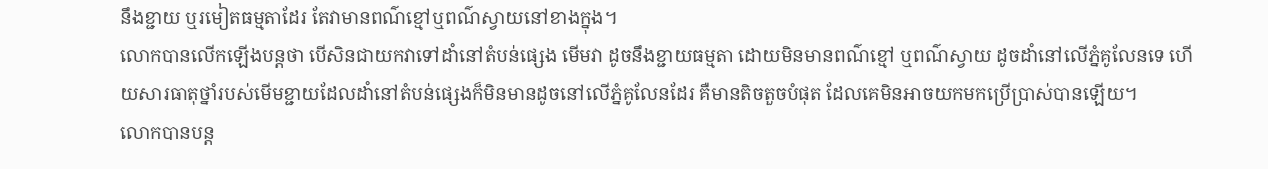នឹងខ្ជាយ ឬរមៀតធម្មតាដែរ តែវាមានពណ៌ខ្មៅឬពណ៌ស្វាយនៅខាងក្នុង។
លោកបានលើកឡើងបន្តថា បើសិនជាយកវាទៅដាំនៅតំបន់ផ្សេង មើមវា ដូចនឹងខ្ជាយធម្មតា ដោយមិនមានពណ៌ខ្មៅ ឬពណ៌ស្វាយ ដូចដាំនៅលើភ្នំគូលែនទេ ហើយសារធាតុថ្នាំរបស់មើមខ្ជាយដែលដាំនៅតំបន់ផ្សេងក៏មិនមានដូចនៅលើភ្នំគូលែនដែរ គឺមានតិចតួចបំផុត ដែលគេមិនអាចយកមកប្រើប្រាស់បានឡើយ។
លោកបានបន្ត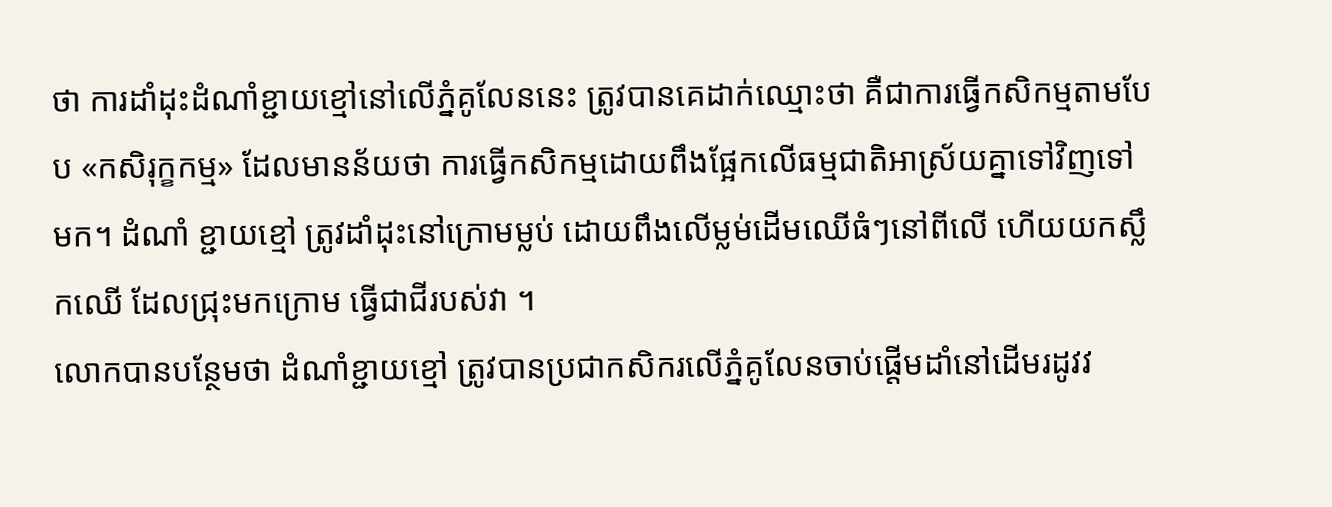ថា ការដាំដុះដំណាំខ្ជាយខ្មៅនៅលើភ្នំគូលែននេះ ត្រូវបានគេដាក់ឈ្មោះថា គឺជាការធ្វើកសិកម្មតាមបែប «កសិរុក្ខកម្ម» ដែលមានន័យថា ការធ្វើកសិកម្មដោយពឹងផ្អែកលើធម្មជាតិអាស្រ័យគ្នាទៅវិញទៅមក។ ដំណាំ ខ្ជាយខ្មៅ ត្រូវដាំដុះនៅក្រោមម្លប់ ដោយពឹងលើម្លម់ដើមឈើធំៗនៅពីលើ ហើយយកស្លឹកឈើ ដែលជ្រុះមកក្រោម ធ្វើជាជីរបស់វា ។
លោកបានបន្ថែមថា ដំណាំខ្ជាយខ្មៅ ត្រូវបានប្រជាកសិករលើភ្នំគូលែនចាប់ផ្ដើមដាំនៅដើមរដូវវ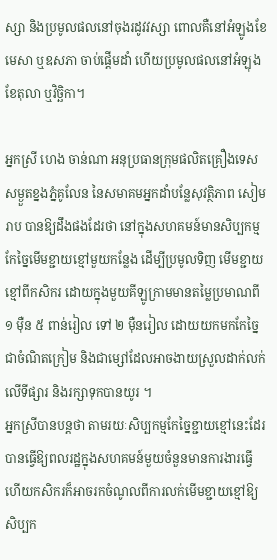ស្សា និងប្រមូលផលនៅចុងរដូវវស្សា ពោលគឺនៅអំឡូងខែមេសា ឬឧសភា ចាប់ផ្ដើមដាំ ហើយប្រមូលផលនៅអំឡុងខែតុលា ឬវិច្ឆិកា។

អ្នកស្រី ហេង ចាន់ណា អនុប្រធានក្រុមផលិតគ្រឿងទេសសម្ងួតខ្នងភ្នំគូលែន នៃសមាគមអ្នកដាំបន្លែសុវត្ថិភាព សៀមរាប បានឱ្យដឹងផងដែរថា នៅក្នុងសហគមន៍មានសិប្បកម្មកែច្នៃមើមខ្ជាយខ្មៅមួយកន្លែង ដើម្បីប្រមូលទិញ មើមខ្ជាយខ្មៅពីកសិករ ដោយក្នុងមួយគីឡូក្រាមមានតម្លៃប្រមាណពី ១ ម៉ឺន ៥ ពាន់រៀល ទៅ ២ ម៉ឺនរៀល ដោយយកមកកែច្នៃជាចំណិតក្រៀម និងជាម្សៅដែលអាចងាយស្រួលដាក់លក់លើទីផ្សារ និងរក្សាទុកបានយូរ ។
អ្នកស្រីបានបន្តថា តាមរយៈសិប្បកម្មកែច្នៃខ្ជាយខ្មៅនេះដែរ បានធ្វើឱ្យពលរដ្ឋក្នុងសហគមន៍មួយចំនួនមានការងារធ្វើ ហើយកសិករក៏អាចរកចំណូលពីការលក់មើមខ្ជាយខ្មៅឱ្យសិប្បក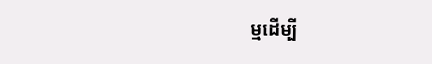ម្មដើម្បី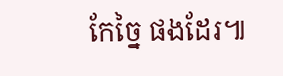កែច្នៃ ផងដែរ៕